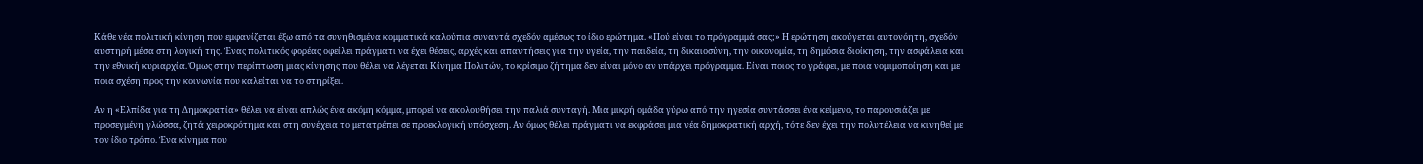Κάθε νέα πολιτική κίνηση που εμφανίζεται έξω από τα συνηθισμένα κομματικά καλούπια συναντά σχεδόν αμέσως το ίδιο ερώτημα. «Πού είναι το πρόγραμμά σας;» Η ερώτηση ακούγεται αυτονόητη, σχεδόν αυστηρή μέσα στη λογική της. Ένας πολιτικός φορέας οφείλει πράγματι να έχει θέσεις, αρχές και απαντήσεις για την υγεία, την παιδεία, τη δικαιοσύνη, την οικονομία, τη δημόσια διοίκηση, την ασφάλεια και την εθνική κυριαρχία. Όμως στην περίπτωση μιας κίνησης που θέλει να λέγεται Κίνημα Πολιτών, το κρίσιμο ζήτημα δεν είναι μόνο αν υπάρχει πρόγραμμα. Είναι ποιος το γράφει, με ποια νομιμοποίηση και με ποια σχέση προς την κοινωνία που καλείται να το στηρίξει.

Αν η «Ελπίδα για τη Δημοκρατία» θέλει να είναι απλώς ένα ακόμη κόμμα, μπορεί να ακολουθήσει την παλιά συνταγή. Μια μικρή ομάδα γύρω από την ηγεσία συντάσσει ένα κείμενο, το παρουσιάζει με προσεγμένη γλώσσα, ζητά χειροκρότημα και στη συνέχεια το μετατρέπει σε προεκλογική υπόσχεση. Αν όμως θέλει πράγματι να εκφράσει μια νέα δημοκρατική αρχή, τότε δεν έχει την πολυτέλεια να κινηθεί με τον ίδιο τρόπο. Ένα κίνημα που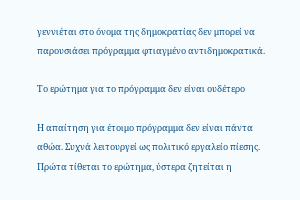γεννιέται στο όνομα της δημοκρατίας δεν μπορεί να παρουσιάσει πρόγραμμα φτιαγμένο αντιδημοκρατικά.

Το ερώτημα για το πρόγραμμα δεν είναι ουδέτερο

Η απαίτηση για έτοιμο πρόγραμμα δεν είναι πάντα αθώα. Συχνά λειτουργεί ως πολιτικό εργαλείο πίεσης. Πρώτα τίθεται το ερώτημα, ύστερα ζητείται η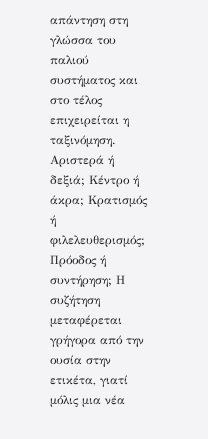απάντηση στη γλώσσα του παλιού συστήματος και στο τέλος επιχειρείται η ταξινόμηση. Αριστερά ή δεξιά; Κέντρο ή άκρα; Κρατισμός ή φιλελευθερισμός; Πρόοδος ή συντήρηση; Η συζήτηση μεταφέρεται γρήγορα από την ουσία στην ετικέτα, γιατί μόλις μια νέα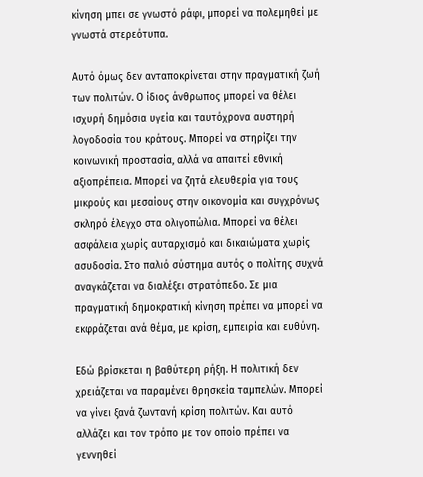κίνηση μπει σε γνωστό ράφι, μπορεί να πολεμηθεί με γνωστά στερεότυπα.

Αυτό όμως δεν ανταποκρίνεται στην πραγματική ζωή των πολιτών. Ο ίδιος άνθρωπος μπορεί να θέλει ισχυρή δημόσια υγεία και ταυτόχρονα αυστηρή λογοδοσία του κράτους. Μπορεί να στηρίζει την κοινωνική προστασία, αλλά να απαιτεί εθνική αξιοπρέπεια. Μπορεί να ζητά ελευθερία για τους μικρούς και μεσαίους στην οικονομία και συγχρόνως σκληρό έλεγχο στα ολιγοπώλια. Μπορεί να θέλει ασφάλεια χωρίς αυταρχισμό και δικαιώματα χωρίς ασυδοσία. Στο παλιό σύστημα αυτός ο πολίτης συχνά αναγκάζεται να διαλέξει στρατόπεδο. Σε μια πραγματική δημοκρατική κίνηση πρέπει να μπορεί να εκφράζεται ανά θέμα, με κρίση, εμπειρία και ευθύνη.

Εδώ βρίσκεται η βαθύτερη ρήξη. Η πολιτική δεν χρειάζεται να παραμένει θρησκεία ταμπελών. Μπορεί να γίνει ξανά ζωντανή κρίση πολιτών. Και αυτό αλλάζει και τον τρόπο με τον οποίο πρέπει να γεννηθεί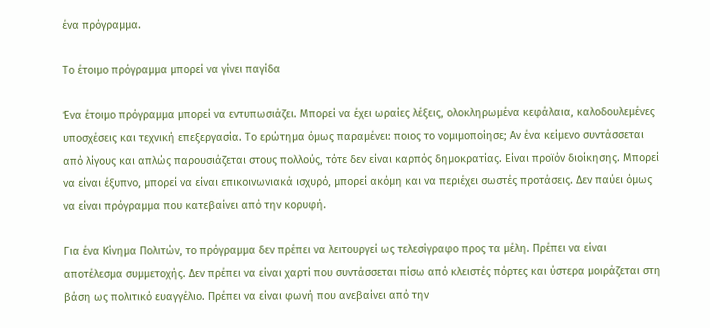ένα πρόγραμμα.

Το έτοιμο πρόγραμμα μπορεί να γίνει παγίδα

Ένα έτοιμο πρόγραμμα μπορεί να εντυπωσιάζει. Μπορεί να έχει ωραίες λέξεις, ολοκληρωμένα κεφάλαια, καλοδουλεμένες υποσχέσεις και τεχνική επεξεργασία. Το ερώτημα όμως παραμένει: ποιος το νομιμοποίησε; Αν ένα κείμενο συντάσσεται από λίγους και απλώς παρουσιάζεται στους πολλούς, τότε δεν είναι καρπός δημοκρατίας. Είναι προϊόν διοίκησης. Μπορεί να είναι έξυπνο, μπορεί να είναι επικοινωνιακά ισχυρό, μπορεί ακόμη και να περιέχει σωστές προτάσεις. Δεν παύει όμως να είναι πρόγραμμα που κατεβαίνει από την κορυφή.

Για ένα Κίνημα Πολιτών, το πρόγραμμα δεν πρέπει να λειτουργεί ως τελεσίγραφο προς τα μέλη. Πρέπει να είναι αποτέλεσμα συμμετοχής. Δεν πρέπει να είναι χαρτί που συντάσσεται πίσω από κλειστές πόρτες και ύστερα μοιράζεται στη βάση ως πολιτικό ευαγγέλιο. Πρέπει να είναι φωνή που ανεβαίνει από την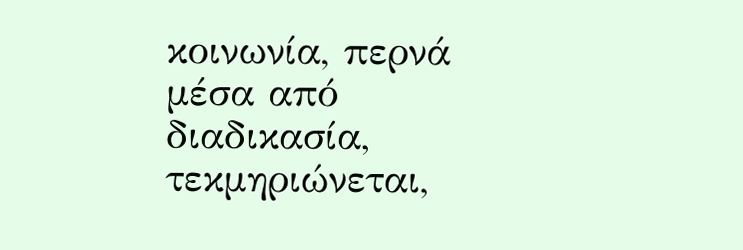κοινωνία, περνά μέσα από διαδικασία, τεκμηριώνεται,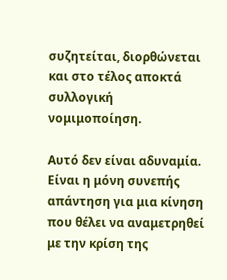συζητείται, διορθώνεται και στο τέλος αποκτά συλλογική νομιμοποίηση.

Αυτό δεν είναι αδυναμία. Είναι η μόνη συνεπής απάντηση για μια κίνηση που θέλει να αναμετρηθεί με την κρίση της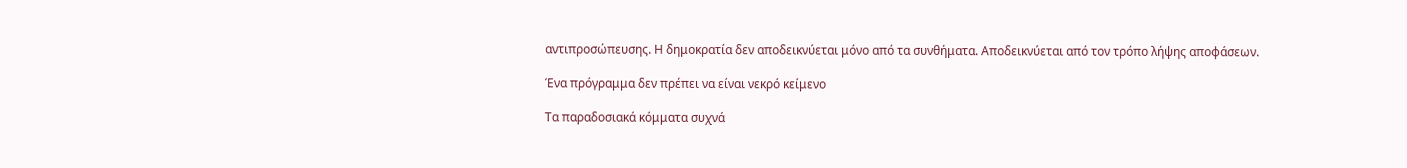αντιπροσώπευσης. Η δημοκρατία δεν αποδεικνύεται μόνο από τα συνθήματα. Αποδεικνύεται από τον τρόπο λήψης αποφάσεων.

Ένα πρόγραμμα δεν πρέπει να είναι νεκρό κείμενο

Τα παραδοσιακά κόμματα συχνά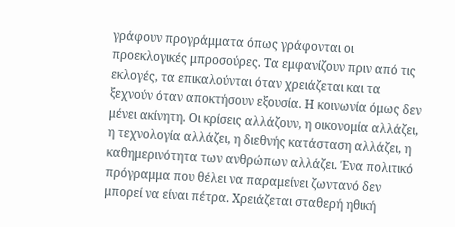γράφουν προγράμματα όπως γράφονται οι προεκλογικές μπροσούρες. Τα εμφανίζουν πριν από τις εκλογές, τα επικαλούνται όταν χρειάζεται και τα ξεχνούν όταν αποκτήσουν εξουσία. Η κοινωνία όμως δεν μένει ακίνητη. Οι κρίσεις αλλάζουν, η οικονομία αλλάζει, η τεχνολογία αλλάζει, η διεθνής κατάσταση αλλάζει, η καθημερινότητα των ανθρώπων αλλάζει. Ένα πολιτικό πρόγραμμα που θέλει να παραμείνει ζωντανό δεν μπορεί να είναι πέτρα. Χρειάζεται σταθερή ηθική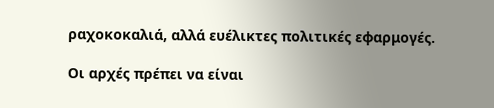ραχοκοκαλιά, αλλά ευέλικτες πολιτικές εφαρμογές.

Οι αρχές πρέπει να είναι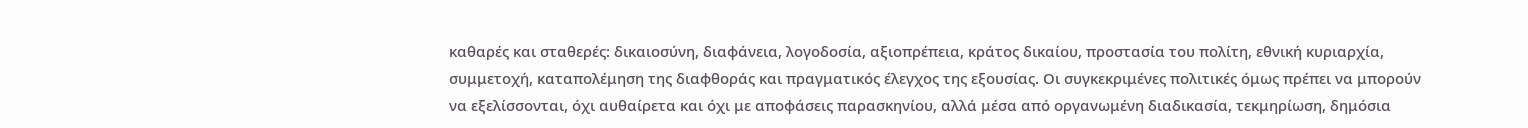καθαρές και σταθερές: δικαιοσύνη, διαφάνεια, λογοδοσία, αξιοπρέπεια, κράτος δικαίου, προστασία του πολίτη, εθνική κυριαρχία, συμμετοχή, καταπολέμηση της διαφθοράς και πραγματικός έλεγχος της εξουσίας. Οι συγκεκριμένες πολιτικές όμως πρέπει να μπορούν να εξελίσσονται, όχι αυθαίρετα και όχι με αποφάσεις παρασκηνίου, αλλά μέσα από οργανωμένη διαδικασία, τεκμηρίωση, δημόσια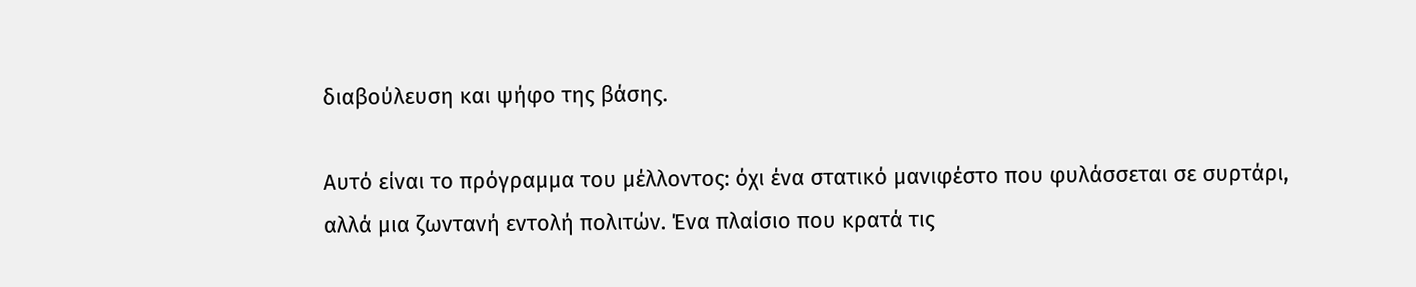διαβούλευση και ψήφο της βάσης.

Αυτό είναι το πρόγραμμα του μέλλοντος: όχι ένα στατικό μανιφέστο που φυλάσσεται σε συρτάρι, αλλά μια ζωντανή εντολή πολιτών. Ένα πλαίσιο που κρατά τις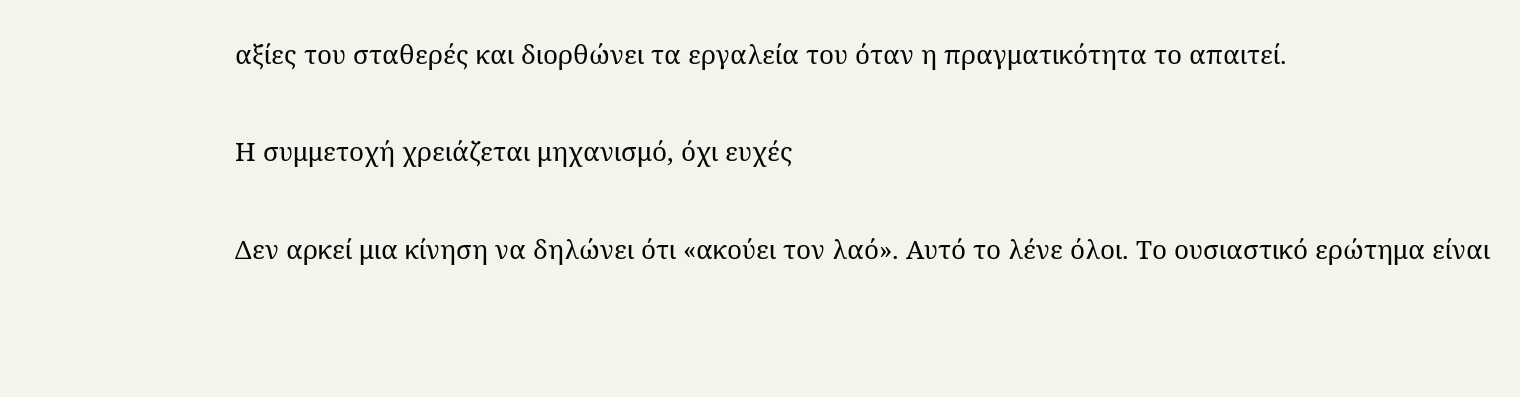αξίες του σταθερές και διορθώνει τα εργαλεία του όταν η πραγματικότητα το απαιτεί.

Η συμμετοχή χρειάζεται μηχανισμό, όχι ευχές

Δεν αρκεί μια κίνηση να δηλώνει ότι «ακούει τον λαό». Αυτό το λένε όλοι. Το ουσιαστικό ερώτημα είναι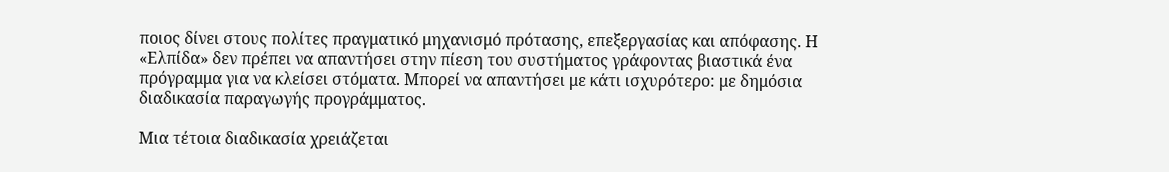ποιος δίνει στους πολίτες πραγματικό μηχανισμό πρότασης, επεξεργασίας και απόφασης. Η «Ελπίδα» δεν πρέπει να απαντήσει στην πίεση του συστήματος γράφοντας βιαστικά ένα πρόγραμμα για να κλείσει στόματα. Μπορεί να απαντήσει με κάτι ισχυρότερο: με δημόσια διαδικασία παραγωγής προγράμματος.

Μια τέτοια διαδικασία χρειάζεται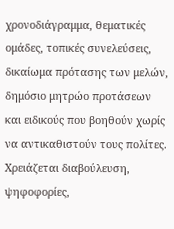χρονοδιάγραμμα, θεματικές ομάδες, τοπικές συνελεύσεις, δικαίωμα πρότασης των μελών, δημόσιο μητρώο προτάσεων και ειδικούς που βοηθούν χωρίς να αντικαθιστούν τους πολίτες. Χρειάζεται διαβούλευση, ψηφοφορίες,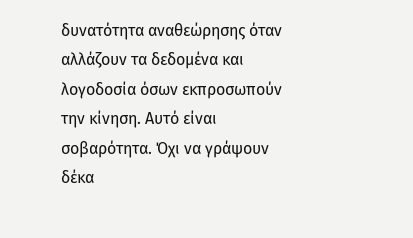δυνατότητα αναθεώρησης όταν αλλάζουν τα δεδομένα και λογοδοσία όσων εκπροσωπούν την κίνηση. Αυτό είναι σοβαρότητα. Όχι να γράψουν δέκα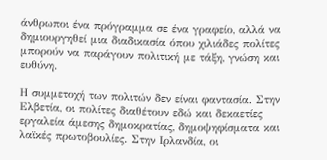άνθρωποι ένα πρόγραμμα σε ένα γραφείο, αλλά να δημιουργηθεί μια διαδικασία όπου χιλιάδες πολίτες μπορούν να παράγουν πολιτική με τάξη, γνώση και ευθύνη.

Η συμμετοχή των πολιτών δεν είναι φαντασία. Στην Ελβετία, οι πολίτες διαθέτουν εδώ και δεκαετίες εργαλεία άμεσης δημοκρατίας, δημοψηφίσματα και λαϊκές πρωτοβουλίες. Στην Ιρλανδία, οι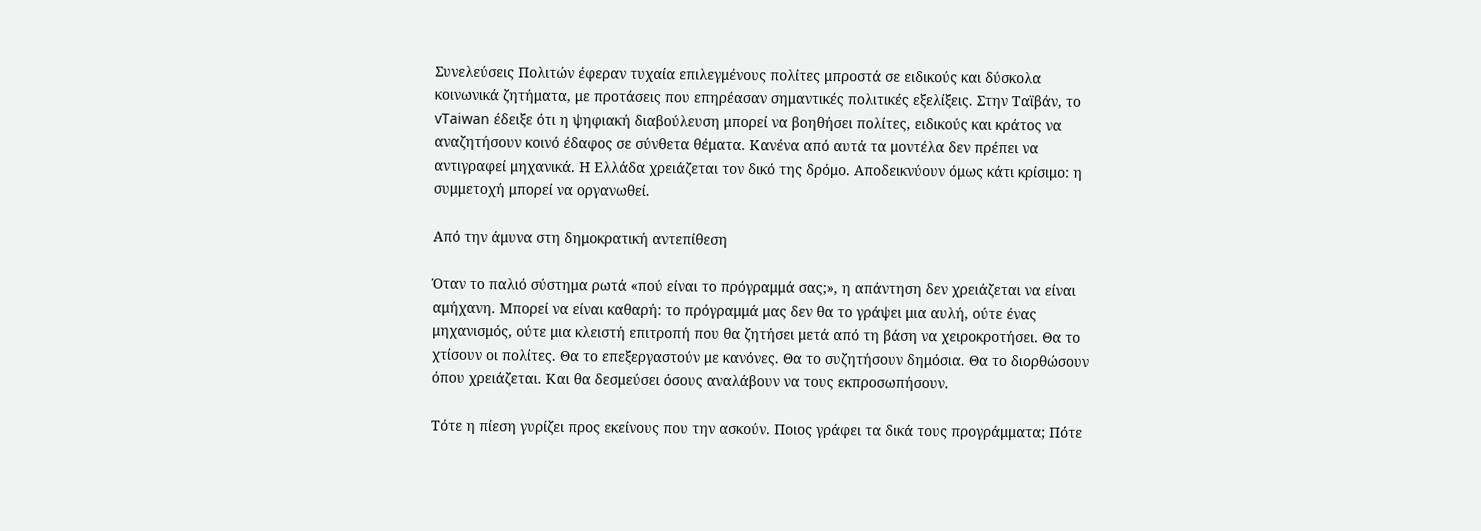Συνελεύσεις Πολιτών έφεραν τυχαία επιλεγμένους πολίτες μπροστά σε ειδικούς και δύσκολα κοινωνικά ζητήματα, με προτάσεις που επηρέασαν σημαντικές πολιτικές εξελίξεις. Στην Ταϊβάν, το vTaiwan έδειξε ότι η ψηφιακή διαβούλευση μπορεί να βοηθήσει πολίτες, ειδικούς και κράτος να αναζητήσουν κοινό έδαφος σε σύνθετα θέματα. Κανένα από αυτά τα μοντέλα δεν πρέπει να αντιγραφεί μηχανικά. Η Ελλάδα χρειάζεται τον δικό της δρόμο. Αποδεικνύουν όμως κάτι κρίσιμο: η συμμετοχή μπορεί να οργανωθεί.

Από την άμυνα στη δημοκρατική αντεπίθεση

Όταν το παλιό σύστημα ρωτά «πού είναι το πρόγραμμά σας;», η απάντηση δεν χρειάζεται να είναι αμήχανη. Μπορεί να είναι καθαρή: το πρόγραμμά μας δεν θα το γράψει μια αυλή, ούτε ένας μηχανισμός, ούτε μια κλειστή επιτροπή που θα ζητήσει μετά από τη βάση να χειροκροτήσει. Θα το χτίσουν οι πολίτες. Θα το επεξεργαστούν με κανόνες. Θα το συζητήσουν δημόσια. Θα το διορθώσουν όπου χρειάζεται. Και θα δεσμεύσει όσους αναλάβουν να τους εκπροσωπήσουν.

Τότε η πίεση γυρίζει προς εκείνους που την ασκούν. Ποιος γράφει τα δικά τους προγράμματα; Πότε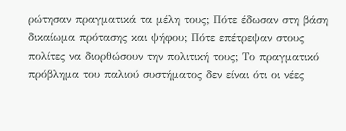ρώτησαν πραγματικά τα μέλη τους; Πότε έδωσαν στη βάση δικαίωμα πρότασης και ψήφου; Πότε επέτρεψαν στους πολίτες να διορθώσουν την πολιτική τους; Το πραγματικό πρόβλημα του παλιού συστήματος δεν είναι ότι οι νέες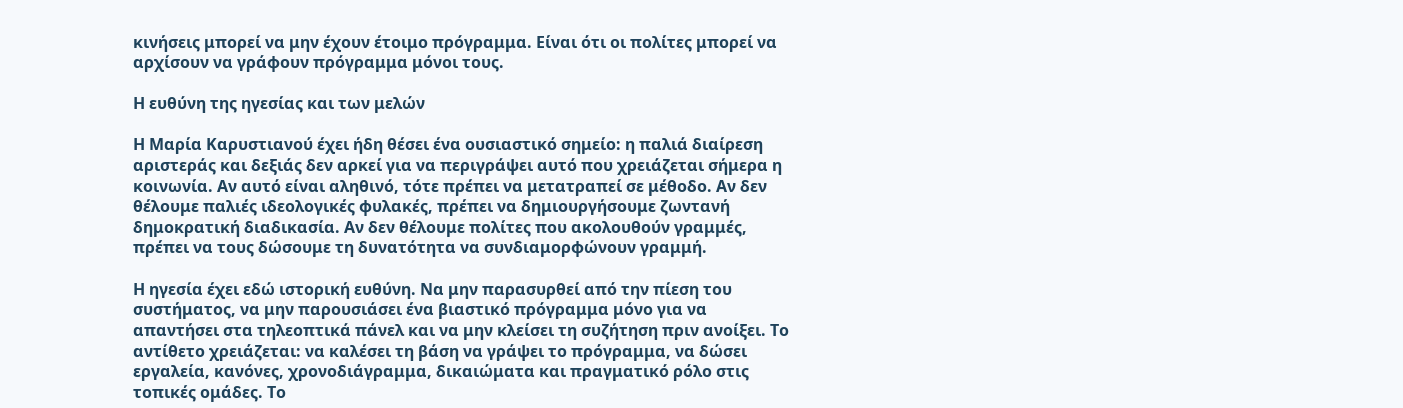κινήσεις μπορεί να μην έχουν έτοιμο πρόγραμμα. Είναι ότι οι πολίτες μπορεί να αρχίσουν να γράφουν πρόγραμμα μόνοι τους.

Η ευθύνη της ηγεσίας και των μελών

Η Μαρία Καρυστιανού έχει ήδη θέσει ένα ουσιαστικό σημείο: η παλιά διαίρεση αριστεράς και δεξιάς δεν αρκεί για να περιγράψει αυτό που χρειάζεται σήμερα η κοινωνία. Αν αυτό είναι αληθινό, τότε πρέπει να μετατραπεί σε μέθοδο. Αν δεν θέλουμε παλιές ιδεολογικές φυλακές, πρέπει να δημιουργήσουμε ζωντανή δημοκρατική διαδικασία. Αν δεν θέλουμε πολίτες που ακολουθούν γραμμές, πρέπει να τους δώσουμε τη δυνατότητα να συνδιαμορφώνουν γραμμή.

Η ηγεσία έχει εδώ ιστορική ευθύνη. Να μην παρασυρθεί από την πίεση του συστήματος, να μην παρουσιάσει ένα βιαστικό πρόγραμμα μόνο για να απαντήσει στα τηλεοπτικά πάνελ και να μην κλείσει τη συζήτηση πριν ανοίξει. Το αντίθετο χρειάζεται: να καλέσει τη βάση να γράψει το πρόγραμμα, να δώσει εργαλεία, κανόνες, χρονοδιάγραμμα, δικαιώματα και πραγματικό ρόλο στις τοπικές ομάδες. Το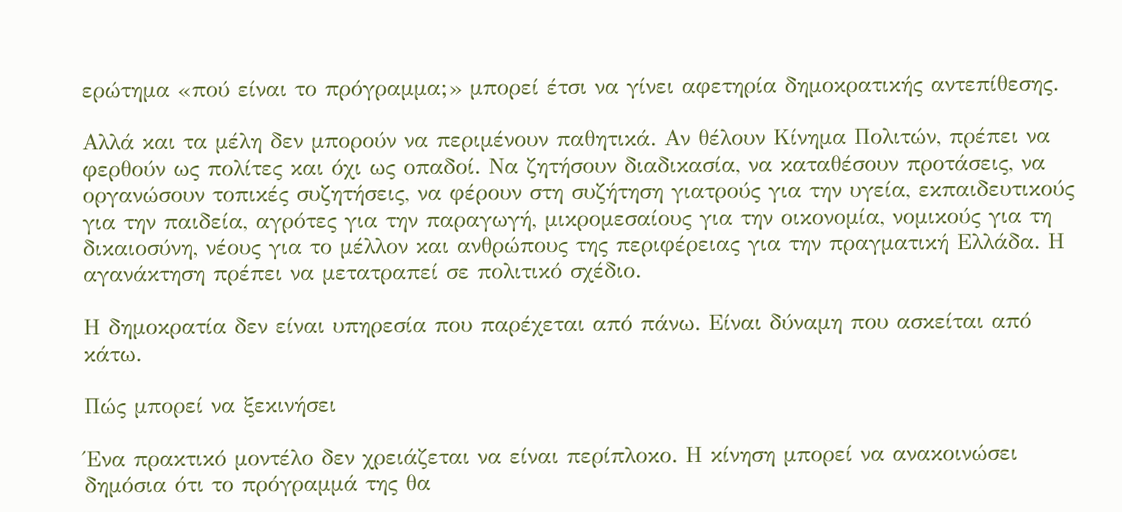ερώτημα «πού είναι το πρόγραμμα;» μπορεί έτσι να γίνει αφετηρία δημοκρατικής αντεπίθεσης.

Αλλά και τα μέλη δεν μπορούν να περιμένουν παθητικά. Αν θέλουν Κίνημα Πολιτών, πρέπει να φερθούν ως πολίτες και όχι ως οπαδοί. Να ζητήσουν διαδικασία, να καταθέσουν προτάσεις, να οργανώσουν τοπικές συζητήσεις, να φέρουν στη συζήτηση γιατρούς για την υγεία, εκπαιδευτικούς για την παιδεία, αγρότες για την παραγωγή, μικρομεσαίους για την οικονομία, νομικούς για τη δικαιοσύνη, νέους για το μέλλον και ανθρώπους της περιφέρειας για την πραγματική Ελλάδα. Η αγανάκτηση πρέπει να μετατραπεί σε πολιτικό σχέδιο.

Η δημοκρατία δεν είναι υπηρεσία που παρέχεται από πάνω. Είναι δύναμη που ασκείται από κάτω.

Πώς μπορεί να ξεκινήσει

Ένα πρακτικό μοντέλο δεν χρειάζεται να είναι περίπλοκο. Η κίνηση μπορεί να ανακοινώσει δημόσια ότι το πρόγραμμά της θα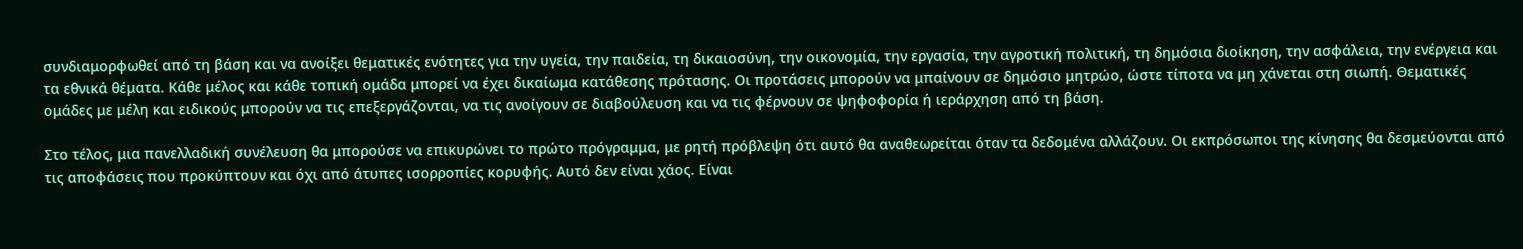συνδιαμορφωθεί από τη βάση και να ανοίξει θεματικές ενότητες για την υγεία, την παιδεία, τη δικαιοσύνη, την οικονομία, την εργασία, την αγροτική πολιτική, τη δημόσια διοίκηση, την ασφάλεια, την ενέργεια και τα εθνικά θέματα. Κάθε μέλος και κάθε τοπική ομάδα μπορεί να έχει δικαίωμα κατάθεσης πρότασης. Οι προτάσεις μπορούν να μπαίνουν σε δημόσιο μητρώο, ώστε τίποτα να μη χάνεται στη σιωπή. Θεματικές ομάδες με μέλη και ειδικούς μπορούν να τις επεξεργάζονται, να τις ανοίγουν σε διαβούλευση και να τις φέρνουν σε ψηφοφορία ή ιεράρχηση από τη βάση.

Στο τέλος, μια πανελλαδική συνέλευση θα μπορούσε να επικυρώνει το πρώτο πρόγραμμα, με ρητή πρόβλεψη ότι αυτό θα αναθεωρείται όταν τα δεδομένα αλλάζουν. Οι εκπρόσωποι της κίνησης θα δεσμεύονται από τις αποφάσεις που προκύπτουν και όχι από άτυπες ισορροπίες κορυφής. Αυτό δεν είναι χάος. Είναι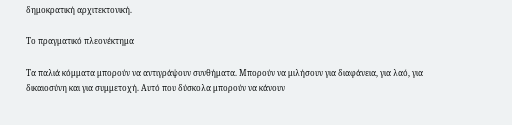δημοκρατική αρχιτεκτονική.

Το πραγματικό πλεονέκτημα

Τα παλιά κόμματα μπορούν να αντιγράψουν συνθήματα. Μπορούν να μιλήσουν για διαφάνεια, για λαό, για δικαιοσύνη και για συμμετοχή. Αυτό που δύσκολα μπορούν να κάνουν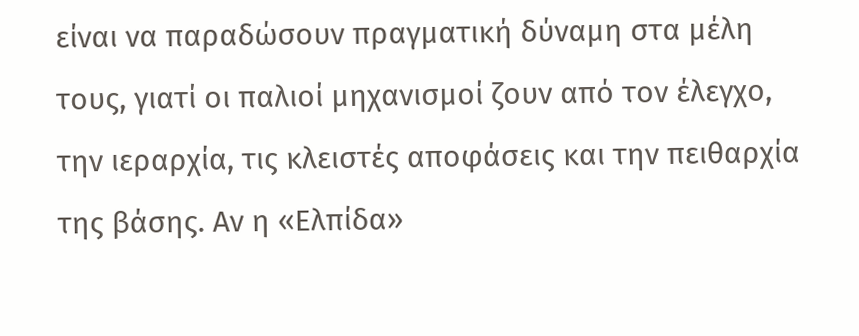είναι να παραδώσουν πραγματική δύναμη στα μέλη τους, γιατί οι παλιοί μηχανισμοί ζουν από τον έλεγχο, την ιεραρχία, τις κλειστές αποφάσεις και την πειθαρχία της βάσης. Αν η «Ελπίδα»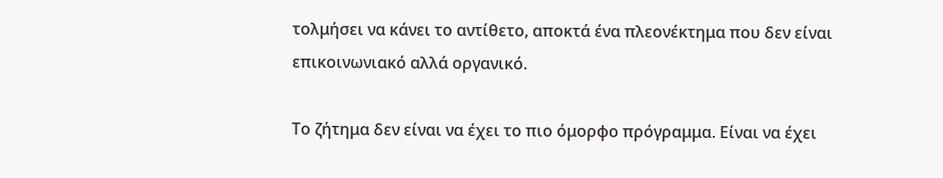τολμήσει να κάνει το αντίθετο, αποκτά ένα πλεονέκτημα που δεν είναι επικοινωνιακό αλλά οργανικό.

Το ζήτημα δεν είναι να έχει το πιο όμορφο πρόγραμμα. Είναι να έχει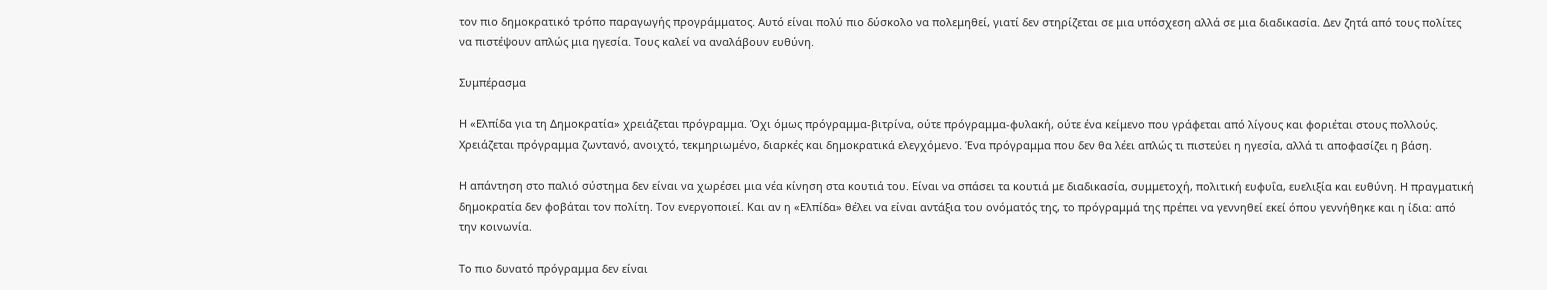τον πιο δημοκρατικό τρόπο παραγωγής προγράμματος. Αυτό είναι πολύ πιο δύσκολο να πολεμηθεί, γιατί δεν στηρίζεται σε μια υπόσχεση αλλά σε μια διαδικασία. Δεν ζητά από τους πολίτες να πιστέψουν απλώς μια ηγεσία. Τους καλεί να αναλάβουν ευθύνη.

Συμπέρασμα

Η «Ελπίδα για τη Δημοκρατία» χρειάζεται πρόγραμμα. Όχι όμως πρόγραμμα-βιτρίνα, ούτε πρόγραμμα-φυλακή, ούτε ένα κείμενο που γράφεται από λίγους και φοριέται στους πολλούς. Χρειάζεται πρόγραμμα ζωντανό, ανοιχτό, τεκμηριωμένο, διαρκές και δημοκρατικά ελεγχόμενο. Ένα πρόγραμμα που δεν θα λέει απλώς τι πιστεύει η ηγεσία, αλλά τι αποφασίζει η βάση.

Η απάντηση στο παλιό σύστημα δεν είναι να χωρέσει μια νέα κίνηση στα κουτιά του. Είναι να σπάσει τα κουτιά με διαδικασία, συμμετοχή, πολιτική ευφυΐα, ευελιξία και ευθύνη. Η πραγματική δημοκρατία δεν φοβάται τον πολίτη. Τον ενεργοποιεί. Και αν η «Ελπίδα» θέλει να είναι αντάξια του ονόματός της, το πρόγραμμά της πρέπει να γεννηθεί εκεί όπου γεννήθηκε και η ίδια: από την κοινωνία.

Το πιο δυνατό πρόγραμμα δεν είναι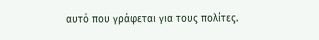αυτό που γράφεται για τους πολίτες.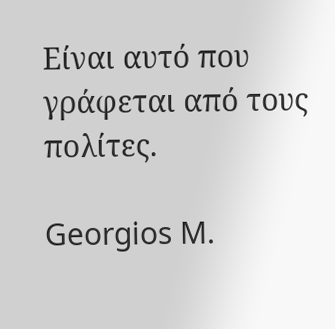Είναι αυτό που γράφεται από τους πολίτες.

Georgios M.